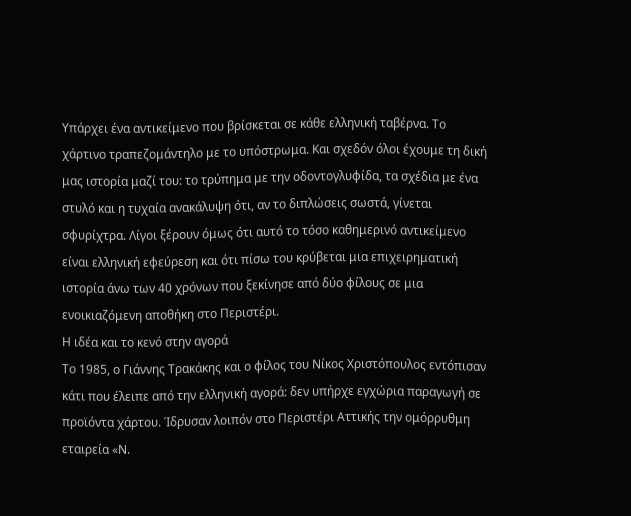Υπάρχει ένα αντικείμενο που βρίσκεται σε κάθε ελληνική ταβέρνα. Το χάρτινο τραπεζομάντηλο με το υπόστρωμα. Και σχεδόν όλοι έχουμε τη δική μας ιστορία μαζί του: το τρύπημα με την οδοντογλυφίδα, τα σχέδια με ένα στυλό και η τυχαία ανακάλυψη ότι, αν το διπλώσεις σωστά, γίνεται σφυρίχτρα. Λίγοι ξέρουν όμως ότι αυτό το τόσο καθημερινό αντικείμενο είναι ελληνική εφεύρεση και ότι πίσω του κρύβεται μια επιχειρηματική ιστορία άνω των 40 χρόνων που ξεκίνησε από δύο φίλους σε μια ενοικιαζόμενη αποθήκη στο Περιστέρι.
Η ιδέα και το κενό στην αγορά
Το 1985, ο Γιάννης Τρακάκης και ο φίλος του Νίκος Χριστόπουλος εντόπισαν κάτι που έλειπε από την ελληνική αγορά: δεν υπήρχε εγχώρια παραγωγή σε προϊόντα χάρτου. Ίδρυσαν λοιπόν στο Περιστέρι Αττικής την ομόρρυθμη εταιρεία «Ν.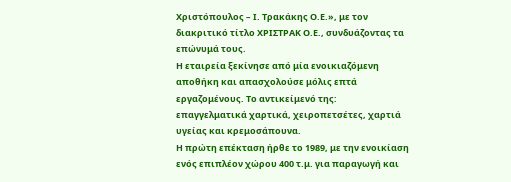Χριστόπουλος – Ι. Τρακάκης Ο.Ε.», με τον διακριτικό τίτλο ΧΡΙΣΤΡΑΚ Ο.Ε., συνδυάζοντας τα επώνυμά τους.
Η εταιρεία ξεκίνησε από μία ενοικιαζόμενη αποθήκη και απασχολούσε μόλις επτά εργαζομένους. Το αντικείμενό της: επαγγελματικά χαρτικά, χειροπετσέτες, χαρτιά υγείας και κρεμοσάπουνα.
Η πρώτη επέκταση ήρθε το 1989, με την ενοικίαση ενός επιπλέον χώρου 400 τ.μ. για παραγωγή και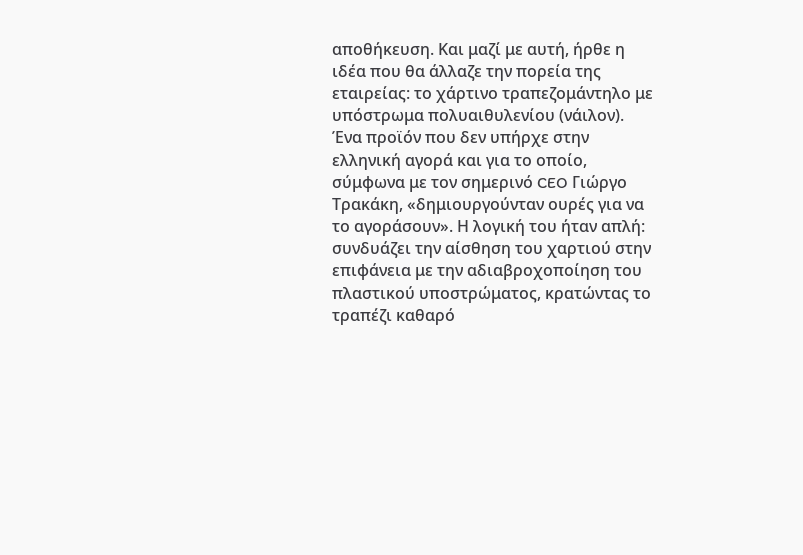αποθήκευση. Και μαζί με αυτή, ήρθε η ιδέα που θα άλλαζε την πορεία της εταιρείας: το χάρτινο τραπεζομάντηλο με υπόστρωμα πολυαιθυλενίου (νάιλον). Ένα προϊόν που δεν υπήρχε στην ελληνική αγορά και για το οποίο, σύμφωνα με τον σημερινό CEO Γιώργο Τρακάκη, «δημιουργούνταν ουρές για να το αγοράσουν». Η λογική του ήταν απλή: συνδυάζει την αίσθηση του χαρτιού στην επιφάνεια με την αδιαβροχοποίηση του πλαστικού υποστρώματος, κρατώντας το τραπέζι καθαρό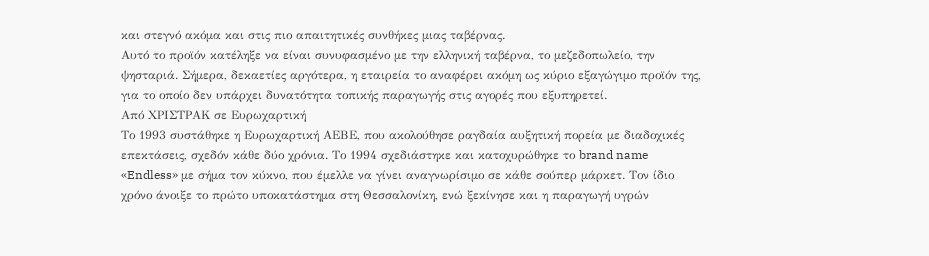και στεγνό ακόμα και στις πιο απαιτητικές συνθήκες μιας ταβέρνας.
Αυτό το προϊόν κατέληξε να είναι συνυφασμένο με την ελληνική ταβέρνα, το μεζεδοπωλείο, την ψησταριά. Σήμερα, δεκαετίες αργότερα, η εταιρεία το αναφέρει ακόμη ως κύριο εξαγώγιμο προϊόν της, για το οποίο δεν υπάρχει δυνατότητα τοπικής παραγωγής στις αγορές που εξυπηρετεί.
Από ΧΡΙΣΤΡΑΚ σε Ευρωχαρτική
Το 1993 συστάθηκε η Ευρωχαρτική ΑΕΒΕ, που ακολούθησε ραγδαία αυξητική πορεία με διαδοχικές επεκτάσεις, σχεδόν κάθε δύο χρόνια. Το 1994 σχεδιάστηκε και κατοχυρώθηκε το brand name «Endless» με σήμα τον κύκνο, που έμελλε να γίνει αναγνωρίσιμο σε κάθε σούπερ μάρκετ. Τον ίδιο χρόνο άνοιξε το πρώτο υποκατάστημα στη Θεσσαλονίκη, ενώ ξεκίνησε και η παραγωγή υγρών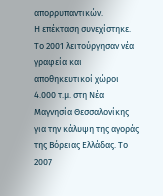απορρυπαντικών.
Η επέκταση συνεχίστηκε. Το 2001 λειτούργησαν νέα γραφεία και αποθηκευτικοί χώροι 4.000 τ.μ. στη Νέα Μαγνησία Θεσσαλονίκης για την κάλυψη της αγοράς της Βόρειας Ελλάδας. Το 2007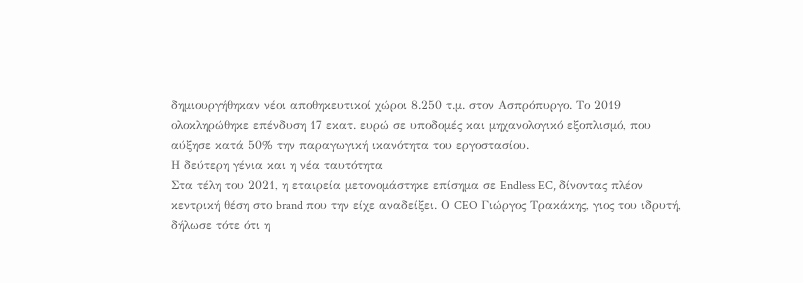δημιουργήθηκαν νέοι αποθηκευτικοί χώροι 8.250 τ.μ. στον Ασπρόπυργο. Το 2019 ολοκληρώθηκε επένδυση 17 εκατ. ευρώ σε υποδομές και μηχανολογικό εξοπλισμό, που αύξησε κατά 50% την παραγωγική ικανότητα του εργοστασίου.
Η δεύτερη γένια και η νέα ταυτότητα
Στα τέλη του 2021, η εταιρεία μετονομάστηκε επίσημα σε Endless EC, δίνοντας πλέον κεντρική θέση στο brand που την είχε αναδείξει. Ο CEO Γιώργος Τρακάκης, γιος του ιδρυτή, δήλωσε τότε ότι η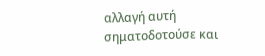αλλαγή αυτή σηματοδοτούσε και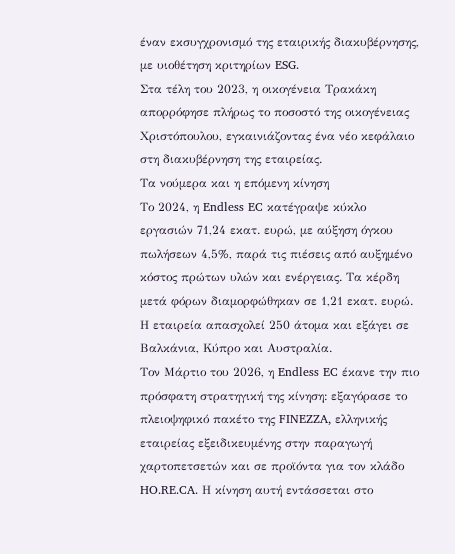έναν εκσυγχρονισμό της εταιρικής διακυβέρνησης, με υιοθέτηση κριτηρίων ESG.
Στα τέλη του 2023, η οικογένεια Τρακάκη απορρόφησε πλήρως το ποσοστό της οικογένειας Χριστόπουλου, εγκαινιάζοντας ένα νέο κεφάλαιο στη διακυβέρνηση της εταιρείας.
Τα νούμερα και η επόμενη κίνηση
Το 2024, η Endless EC κατέγραψε κύκλο εργασιών 71,24 εκατ. ευρώ, με αύξηση όγκου πωλήσεων 4,5%, παρά τις πιέσεις από αυξημένο κόστος πρώτων υλών και ενέργειας. Τα κέρδη μετά φόρων διαμορφώθηκαν σε 1,21 εκατ. ευρώ. Η εταιρεία απασχολεί 250 άτομα και εξάγει σε Βαλκάνια, Κύπρο και Αυστραλία.
Τον Μάρτιο του 2026, η Endless EC έκανε την πιο πρόσφατη στρατηγική της κίνηση: εξαγόρασε το πλειοψηφικό πακέτο της FINEZZA, ελληνικής εταιρείας εξειδικευμένης στην παραγωγή χαρτοπετσετών και σε προϊόντα για τον κλάδο HO.RE.CA. Η κίνηση αυτή εντάσσεται στο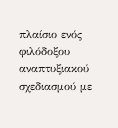πλαίσιο ενός φιλόδοξου αναπτυξιακού σχεδιασμού με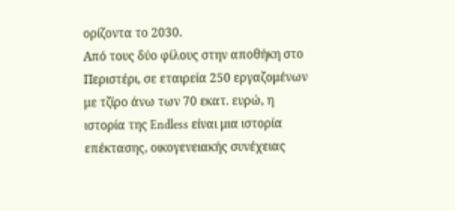ορίζοντα το 2030.
Από τους δύο φίλους στην αποθήκη στο Περιστέρι, σε εταιρεία 250 εργαζομένων με τζίρο άνω των 70 εκατ. ευρώ, η ιστορία της Endless είναι μια ιστορία επέκτασης, οικογενειακής συνέχειας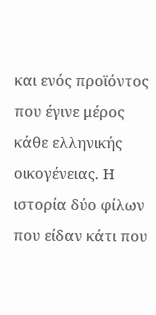και ενός προϊόντος που έγινε μέρος κάθε ελληνικής οικογένειας. Η ιστορία δύο φίλων που είδαν κάτι που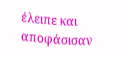έλειπε και αποφάσισαν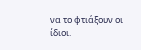να το φτιάξουν οι ίδιοι.